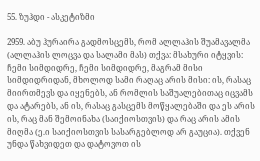55. ზუჰდი - ასკეტიზმი

2959. აბუ ჰურაირა გადმოსცემს, რომ ალლაჰის შუამავალმა (ალლაჰის ლოცვა და სალამი მას) თქვა: მსახური იტყვის: ჩემი სიმდიდრე, ჩემი სიმდიდრე, მაგრამ მისი სიმდიდრიდან, მხოლოდ სამი რაღაც არის მისი: ის, რასაც მიირთმევს და იყენებს, ან რომლის საშუალებითაც იცვამს და ატარებს, ან ის, რასაც გასცემს მოწყალებაში და ეს არის ის, რაც მან შემოინახა (საიქიოსთვის) და რაც არის ამის მიღმა (ე.ი საიქიოსთვის სასარგებლოდ არ გაუცია). თქვენ უნდა წახვიდეთ და დატოვოთ ის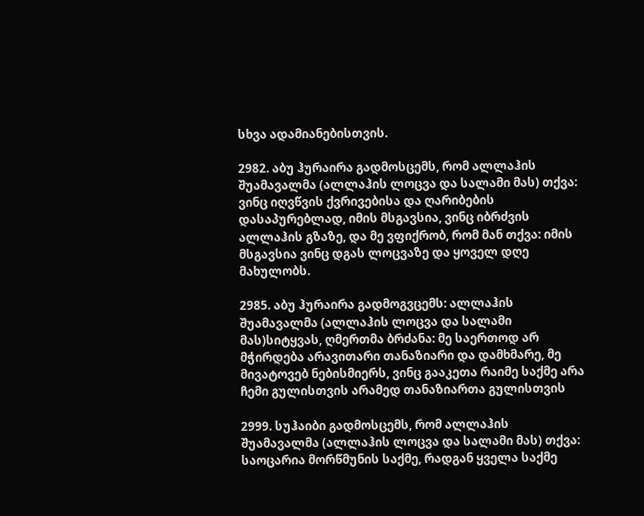სხვა ადამიანებისთვის.

2982. აბუ ჰურაირა გადმოსცემს, რომ ალლაჰის შუამავალმა (ალლაჰის ლოცვა და სალამი მას) თქვა: ვინც იღვწვის ქვრივებისა და ღარიბების დასაპურებლად, იმის მსგავსია, ვინც იბრძვის ალლაჰის გზაზე, და მე ვფიქრობ, რომ მან თქვა: იმის მსგავსია ვინც დგას ლოცვაზე და ყოველ დღე მახულობს.

2985. აბუ ჰურაირა გადმოგვცემს: ალლაჰის შუამავალმა (ალლაჰის ლოცვა და სალამი მას)სიტყვას, ღმერთმა ბრძანა: მე საერთოდ არ მჭირდება არავითარი თანაზიარი და დამხმარე, მე მივატოვებ ნებისმიერს, ვინც გააკეთა რაიმე საქმე არა ჩემი გულისთვის არამედ თანაზიართა გულისთვის

2999. სუჰაიბი გადმოსცემს, რომ ალლაჰის შუამავალმა (ალლაჰის ლოცვა და სალამი მას) თქვა: საოცარია მორწმუნის საქმე, რადგან ყველა საქმე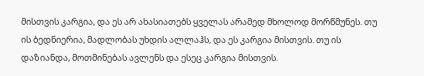მისთვის კარგია, და ეს არ ახასიათებს ყველას არამედ მხოლოდ მორწმუნეს. თუ ის ბედნიერია, მადლობას უხდის ალლაჰს, და ეს კარგია მისთვის. თუ ის დაზიანდა, მოთმინებას ავლენს და ესეც კარგია მისთვის.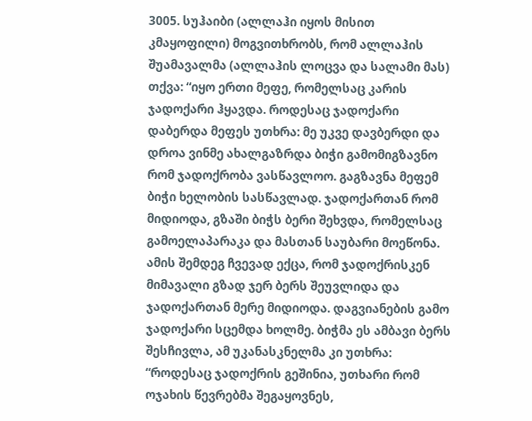3005. სუჰაიბი (ალლაჰი იყოს მისით კმაყოფილი) მოგვითხრობს, რომ ალლაჰის შუამავალმა (ალლაჰის ლოცვა და სალამი მას) თქვა: “იყო ერთი მეფე, რომელსაც კარის ჯადოქარი ჰყავდა. როდესაც ჯადოქარი დაბერდა მეფეს უთხრა: მე უკვე დავბერდი და დროა ვინმე ახალგაზრდა ბიჭი გამომიგზავნო რომ ჯადოქრობა ვასწავლოო. გაგზავნა მეფემ ბიჭი ხელობის სასწავლად. ჯადოქართან რომ მიდიოდა, გზაში ბიჭს ბერი შეხვდა, რომელსაც გამოელაპარაკა და მასთან საუბარი მოეწონა. ამის შემდეგ ჩვევად ექცა, რომ ჯადოქრისკენ მიმავალი გზად ჯერ ბერს შეუვლიდა და ჯადოქართან მერე მიდიოდა. დაგვიანების გამო ჯადოქარი სცემდა ხოლმე. ბიჭმა ეს ამბავი ბერს შესჩივლა, ამ უკანასკნელმა კი უთხრა: “როდესაც ჯადოქრის გეშინია, უთხარი რომ ოჯახის წევრებმა შეგაყოვნეს,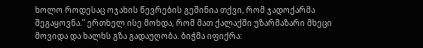ხოლო როდესაც ოჯახის წევრების გეშინია თქვი, რომ ჯადოქარმა შეგაყოვნა.” ერთხელ ისე მოხდა, რომ მათ ქალაქში უზარმაზარი მხეცი მოვიდა და ხალხს გზა გადაუღობა. ბიჭმა იფიქრა: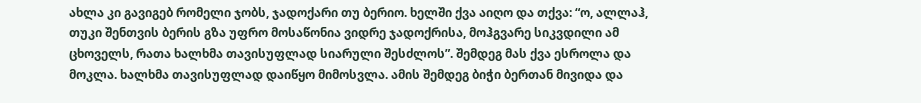ახლა კი გავიგებ რომელი ჯობს, ჯადოქარი თუ ბერიო. ხელში ქვა აიღო და თქვა: “ო, ალლაჰ, თუკი შენთვის ბერის გზა უფრო მოსაწონია ვიდრე ჯადოქრისა, მოჰგვარე სიკვდილი ამ ცხოველს, რათა ხალხმა თავისუფლად სიარული შესძლოს”. შემდეგ მას ქვა ესროლა და მოკლა. ხალხმა თავისუფლად დაიწყო მიმოსვლა. ამის შემდეგ ბიჭი ბერთან მივიდა და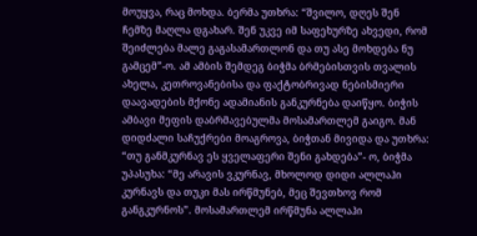მოუყვა, რაც მოხდა. ბერმა უთხრა: “შვილო, დღეს შენ ჩემზე მაღლა დგახარ. შენ უკვე იმ საფეხურზე ახვედი, რომ შეიძლება მალე გაგასამართლონ და თუ ასე მოხდება ნუ გამცემ”-ო. ამ ამბის შემდეგ ბიჭმა ბრმებისთვის თვალის ახელა, კეთროვანებისა და ფაქტობრივად ნებისმიერი დაავადების მქონე ადამიანის განკურნება დაიწყო. ბიჭის ამბავი მეფის დაბრმავებულმა მოსამართლემ გაიგო. მან დიდძალი საჩუქრები მოაგროვა, ბიჭთან მივიდა და უთხრა: “თუ განმკურნავ ეს ყველაფერი შენი გახდება”- ო, ბიჭმა უპასუხა: “მე არავის ვკურნავ, მხოლოდ დიდი ალლაჰი კურნავს და თუკი მას ირწმუნებ, მეც შევთხოვ რომ განგკურნოს”. მოსამართლემ ირწმუნა ალლაჰი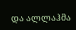და ალლაჰმა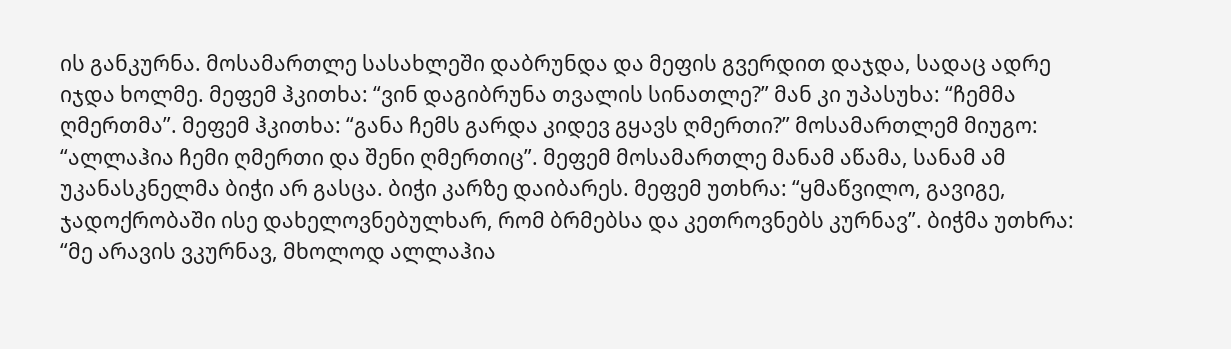ის განკურნა. მოსამართლე სასახლეში დაბრუნდა და მეფის გვერდით დაჯდა, სადაც ადრე იჯდა ხოლმე. მეფემ ჰკითხა: “ვინ დაგიბრუნა თვალის სინათლე?” მან კი უპასუხა: “ჩემმა ღმერთმა”. მეფემ ჰკითხა: “განა ჩემს გარდა კიდევ გყავს ღმერთი?” მოსამართლემ მიუგო: “ალლაჰია ჩემი ღმერთი და შენი ღმერთიც”. მეფემ მოსამართლე მანამ აწამა, სანამ ამ უკანასკნელმა ბიჭი არ გასცა. ბიჭი კარზე დაიბარეს. მეფემ უთხრა: “ყმაწვილო, გავიგე, ჯადოქრობაში ისე დახელოვნებულხარ, რომ ბრმებსა და კეთროვნებს კურნავ”. ბიჭმა უთხრა: “მე არავის ვკურნავ, მხოლოდ ალლაჰია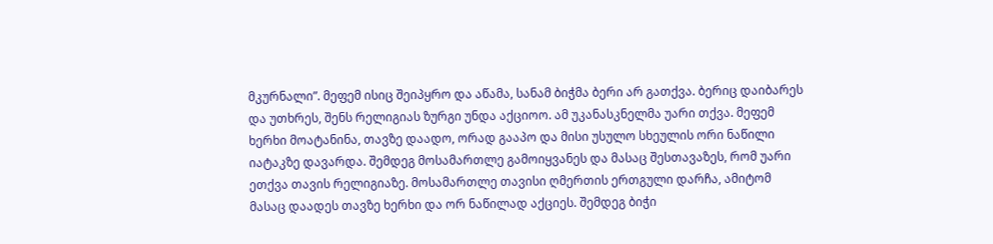მკურნალი”. მეფემ ისიც შეიპყრო და აწამა, სანამ ბიჭმა ბერი არ გათქვა. ბერიც დაიბარეს და უთხრეს, შენს რელიგიას ზურგი უნდა აქციოო. ამ უკანასკნელმა უარი თქვა. მეფემ ხერხი მოატანინა, თავზე დაადო, ორად გააპო და მისი უსულო სხეულის ორი ნაწილი იატაკზე დავარდა. შემდეგ მოსამართლე გამოიყვანეს და მასაც შესთავაზეს, რომ უარი ეთქვა თავის რელიგიაზე. მოსამართლე თავისი ღმერთის ერთგული დარჩა, ამიტომ მასაც დაადეს თავზე ხერხი და ორ ნაწილად აქციეს. შემდეგ ბიჭი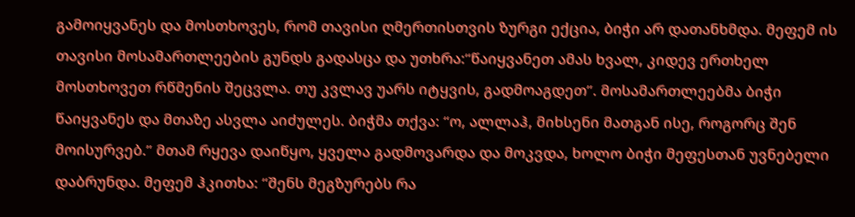გამოიყვანეს და მოსთხოვეს, რომ თავისი ღმერთისთვის ზურგი ექცია, ბიჭი არ დათანხმდა. მეფემ ის თავისი მოსამართლეების გუნდს გადასცა და უთხრა:“წაიყვანეთ ამას ხვალ, კიდევ ერთხელ მოსთხოვეთ რწმენის შეცვლა. თუ კვლავ უარს იტყვის, გადმოაგდეთ”. მოსამართლეებმა ბიჭი წაიყვანეს და მთაზე ასვლა აიძულეს. ბიჭმა თქვა: “ო, ალლაჰ, მიხსენი მათგან ისე, როგორც შენ მოისურვებ.” მთამ რყევა დაიწყო, ყველა გადმოვარდა და მოკვდა, ხოლო ბიჭი მეფესთან უვნებელი დაბრუნდა. მეფემ ჰკითხა: “შენს მეგზურებს რა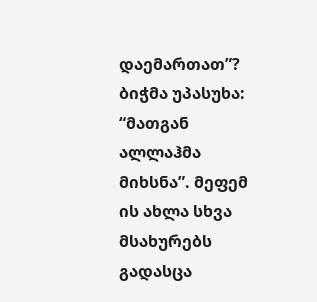დაემართათ”? ბიჭმა უპასუხა: “მათგან ალლაჰმა მიხსნა”. მეფემ ის ახლა სხვა მსახურებს გადასცა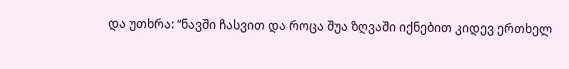და უთხრა: “ნავში ჩასვით და როცა შუა ზღვაში იქნებით კიდევ ერთხელ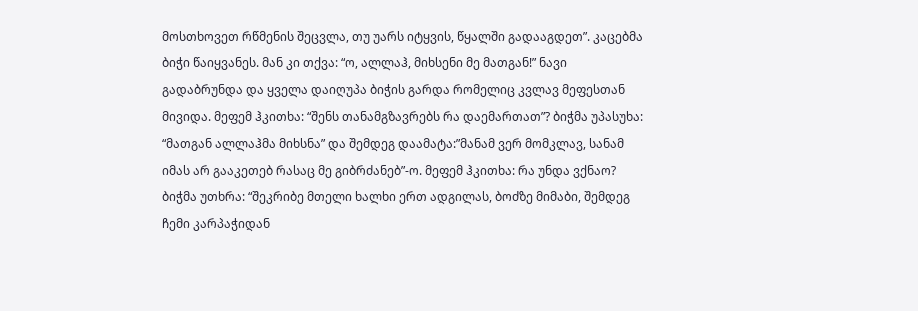მოსთხოვეთ რწმენის შეცვლა, თუ უარს იტყვის, წყალში გადააგდეთ”. კაცებმა ბიჭი წაიყვანეს. მან კი თქვა: “ო, ალლაჰ, მიხსენი მე მათგან!” ნავი გადაბრუნდა და ყველა დაიღუპა ბიჭის გარდა რომელიც კვლავ მეფესთან მივიდა. მეფემ ჰკითხა: “შენს თანამგზავრებს რა დაემართათ”? ბიჭმა უპასუხა: “მათგან ალლაჰმა მიხსნა” და შემდეგ დაამატა:”მანამ ვერ მომკლავ, სანამ იმას არ გააკეთებ რასაც მე გიბრძანებ”-ო. მეფემ ჰკითხა: რა უნდა ვქნაო? ბიჭმა უთხრა: “შეკრიბე მთელი ხალხი ერთ ადგილას, ბოძზე მიმაბი, შემდეგ ჩემი კარპაჭიდან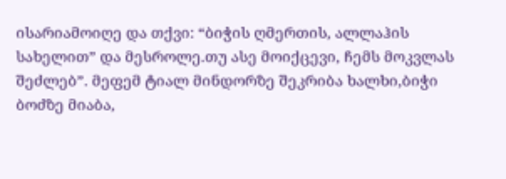ისარიამოიღე და თქვი: “ბიჭის ღმერთის, ალლაჰის სახელით” და მესროლე.თუ ასე მოიქცევი, ჩემს მოკვლას შეძლებ”. მეფემ ტიალ მინდორზე შეკრიბა ხალხი,ბიჭი ბოძზე მიაბა,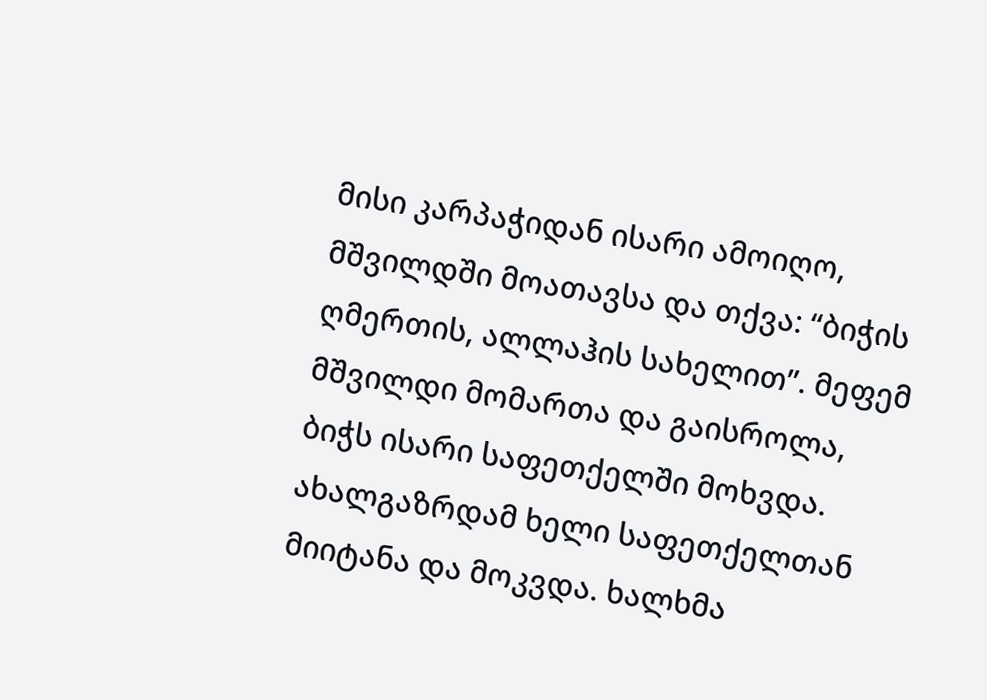მისი კარპაჭიდან ისარი ამოიღო, მშვილდში მოათავსა და თქვა: “ბიჭის ღმერთის, ალლაჰის სახელით”. მეფემ მშვილდი მომართა და გაისროლა, ბიჭს ისარი საფეთქელში მოხვდა. ახალგაზრდამ ხელი საფეთქელთან მიიტანა და მოკვდა. ხალხმა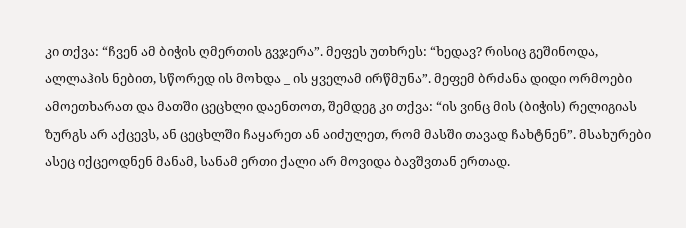კი თქვა: “ჩვენ ამ ბიჭის ღმერთის გვჯერა”. მეფეს უთხრეს: “ხედავ? რისიც გეშინოდა, ალლაჰის ნებით, სწორედ ის მოხდა _ ის ყველამ ირწმუნა”. მეფემ ბრძანა დიდი ორმოები ამოეთხარათ და მათში ცეცხლი დაენთოთ, შემდეგ კი თქვა: “ის ვინც მის (ბიჭის) რელიგიას ზურგს არ აქცევს, ან ცეცხლში ჩაყარეთ ან აიძულეთ, რომ მასში თავად ჩახტნენ”. მსახურები ასეც იქცეოდნენ მანამ, სანამ ერთი ქალი არ მოვიდა ბავშვთან ერთად.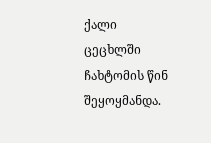ქალი ცეცხლში ჩახტომის წინ შეყოყმანდა.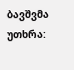ბავშვმა უთხრა: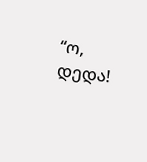“ო, დედა!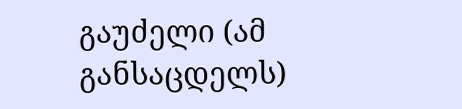გაუძელი (ამ განსაცდელს)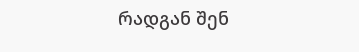რადგან შენ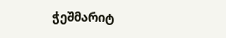ჭეშმარიტ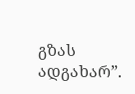გზას ადგახარ”.